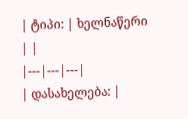| ტიპი: | ხელნაწერი | |
|---|---|---|
| დასახელება: |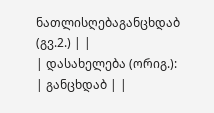ნათლისღებაგანცხდაბ (გვ.2.) | |
| დასახელება (ორიგ.): | განცხდაბ | |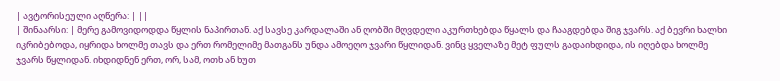| ავტორისეული აღწერა: | ||
| შინაარსი: | მერე გამოვიდოდდა წყლის ნაპირთან. აქ სავსე კარდალაში ან ღობში მღვდელი აკურთხებდა წყალს და ჩააგდებდა შიგ ჯვარს. აქ ბევრი ხალხი იკრიბებოდა, იყრიდა ხოლმე თავს და ერთ რომელიმე მათგანს უნდა ამოეღო ჯვარი წყლიდან. ვინც ყველაზე მეტ ფულს გადაიხდიდა, ის იღებდა ხოლმე ჯვარს წყლიდან. იხდიდნენ ერთ, ორ, სამ, ოთხ ან ხუთ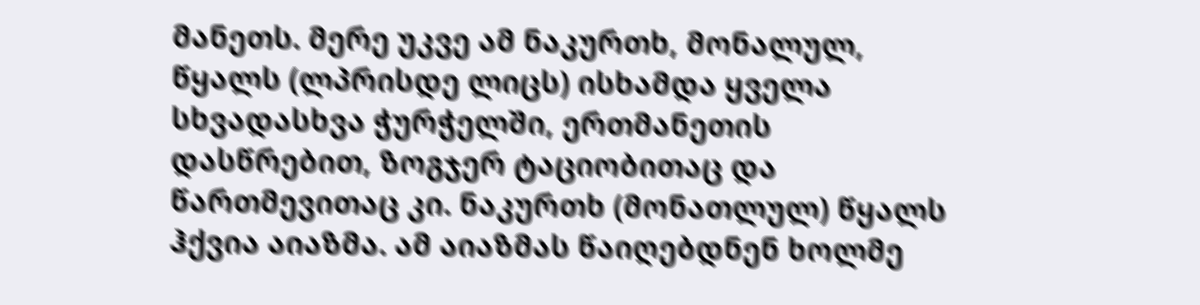მანეთს. მერე უკვე ამ ნაკურთხ, მონალულ, წყალს (ლპრისდე ლიცს) ისხამდა ყველა სხვადასხვა ჭურჭელში, ერთმანეთის დასწრებით, ზოგჯერ ტაციობითაც და წართმევითაც კი. ნაკურთხ (მონათლულ) წყალს ჰქვია აიაზმა. ამ აიაზმას წაიღებდნენ ხოლმე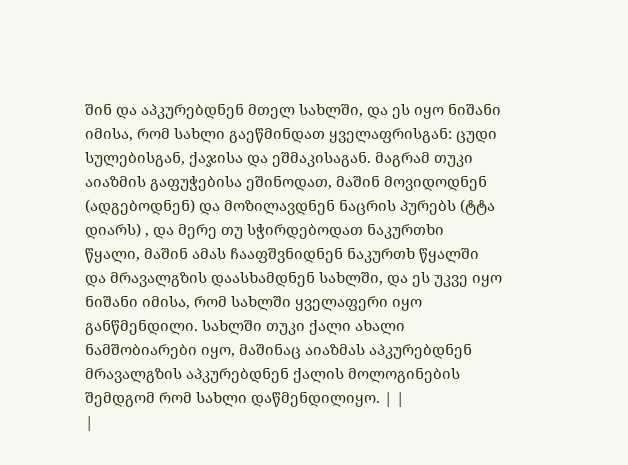შინ და აპკურებდნენ მთელ სახლში, და ეს იყო ნიშანი იმისა, რომ სახლი გაეწმინდათ ყველაფრისგან: ცუდი სულებისგან, ქაჯისა და ეშმაკისაგან. მაგრამ თუკი აიაზმის გაფუჭებისა ეშინოდათ, მაშინ მოვიდოდნენ (ადგებოდნენ) და მოზილავდნენ ნაცრის პურებს (ტტა დიარს) , და მერე თუ სჭირდებოდათ ნაკურთხი წყალი, მაშინ ამას ჩააფშვნიდნენ ნაკურთხ წყალში და მრავალგზის დაასხამდნენ სახლში, და ეს უკვე იყო ნიშანი იმისა, რომ სახლში ყველაფერი იყო განწმენდილი. სახლში თუკი ქალი ახალი ნამშობიარები იყო, მაშინაც აიაზმას აპკურებდნენ მრავალგზის აპკურებდნენ ქალის მოლოგინების შემდგომ რომ სახლი დაწმენდილიყო. | |
|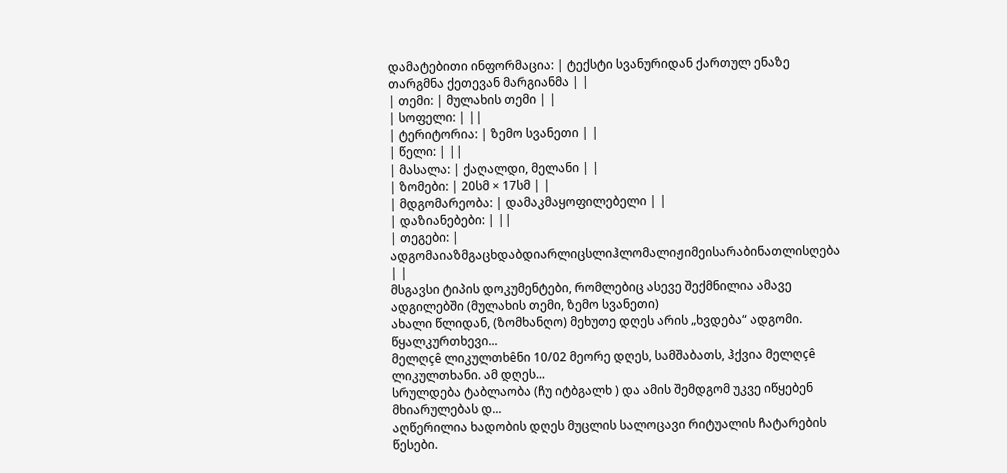დამატებითი ინფორმაცია: | ტექსტი სვანურიდან ქართულ ენაზე თარგმნა ქეთევან მარგიანმა | |
| თემი: | მულახის თემი | |
| სოფელი: | ||
| ტერიტორია: | ზემო სვანეთი | |
| წელი: | ||
| მასალა: | ქაღალდი, მელანი | |
| ზომები: | 20სმ × 17სმ | |
| მდგომარეობა: | დამაკმაყოფილებელი | |
| დაზიანებები: | ||
| თეგები: | ადგომაიაზმგაცხდაბდიარლიცსლიჰლომალიჟიმეისარაბინათლისღება | |
მსგავსი ტიპის დოკუმენტები, რომლებიც ასევე შექმნილია ამავე ადგილებში (მულახის თემი, ზემო სვანეთი)
ახალი წლიდან, (ზომხანღო) მეხუთე დღეს არის „ხვდება“ ადგომი. წყალკურთხევი...
მელღçê ლიკულთხêნი 10/02 მეორე დღეს, სამშაბათს, ჰქვია მელღçê ლიკულთხანი. ამ დღეს...
სრულდება ტაბლაობა (ჩუ იტბგალხ ) და ამის შემდგომ უკვე იწყებენ მხიარულებას დ...
აღწერილია ხადობის დღეს მუცლის სალოცავი რიტუალის ჩატარების წესები.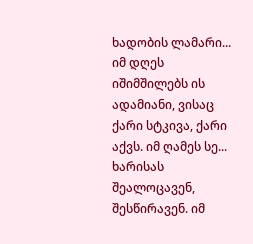ხადობის ლამარი...
იმ დღეს იშიმშილებს ის ადამიანი, ვისაც ქარი სტკივა, ქარი აქვს. იმ ღამეს სე...
ხარისას შეალოცავენ, შესწირავენ. იმ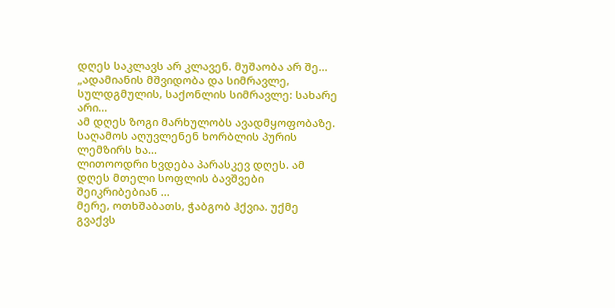დღეს საკლავს არ კლავენ. მუშაობა არ შე...
„ადამიანის მშვიდობა და სიმრავლე, სულდგმულის, საქონლის სიმრავლე: სახარე არი...
ამ დღეს ზოგი მარხულობს ავადმყოფობაზე. საღამოს აღუვლენენ ხორბლის პურის ლემზირს ხა...
ლითოოდრი ხვდება პარასკევ დღეს. ამ დღეს მთელი სოფლის ბავშვები შეიკრიბებიან ...
მერე, ოთხშაბათს, ჭაბგობ ჰქვია. უქმე გვაქვს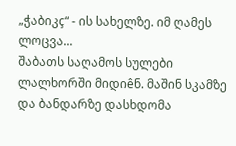„ჭაბიკç“ - ის სახელზე. იმ ღამეს ლოცვა...
შაბათს საღამოს სულები ლალხორში მიდიêნ. მაშინ სკამზე და ბანდარზე დასხდომა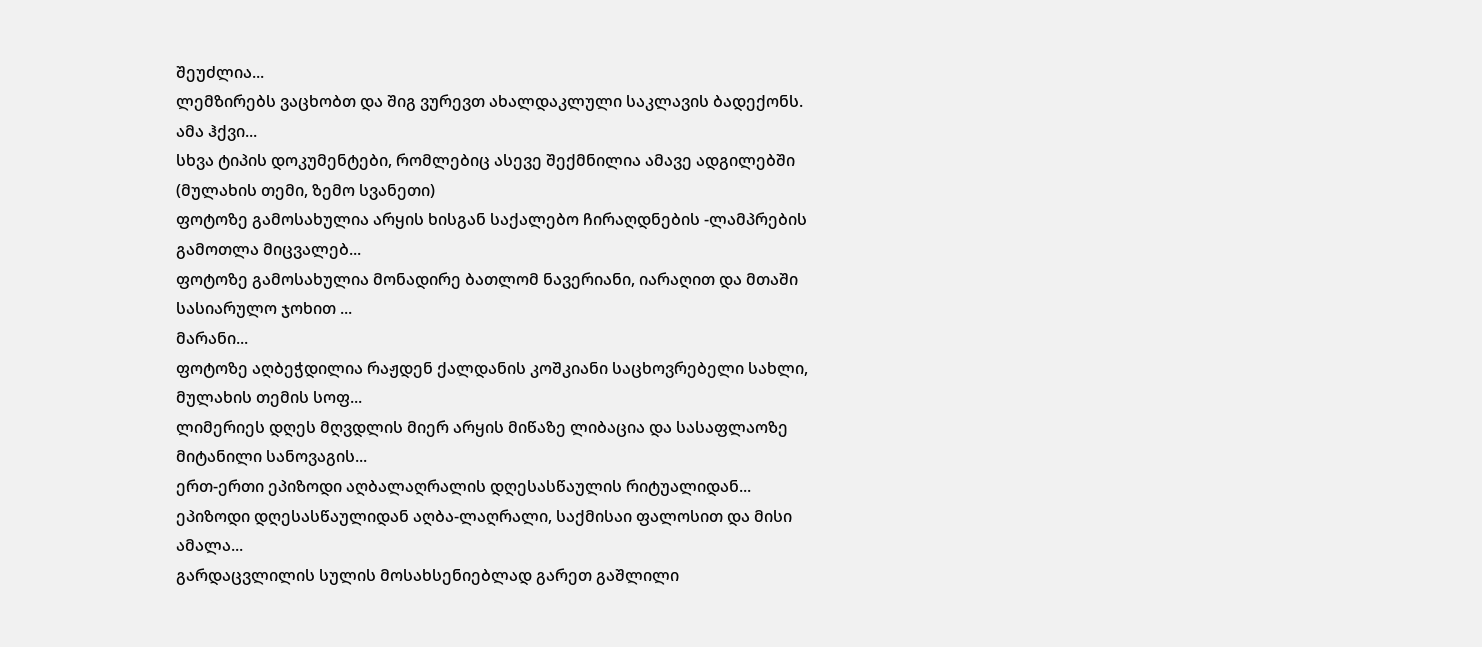შეუძლია...
ლემზირებს ვაცხობთ და შიგ ვურევთ ახალდაკლული საკლავის ბადექონს. ამა ჰქვი...
სხვა ტიპის დოკუმენტები, რომლებიც ასევე შექმნილია ამავე ადგილებში (მულახის თემი, ზემო სვანეთი)
ფოტოზე გამოსახულია არყის ხისგან საქალებო ჩირაღდნების -ლამპრების გამოთლა მიცვალებ...
ფოტოზე გამოსახულია მონადირე ბათლომ ნავერიანი, იარაღით და მთაში სასიარულო ჯოხით ...
მარანი...
ფოტოზე აღბეჭდილია რაჟდენ ქალდანის კოშკიანი საცხოვრებელი სახლი, მულახის თემის სოფ...
ლიმერიეს დღეს მღვდლის მიერ არყის მიწაზე ლიბაცია და სასაფლაოზე მიტანილი სანოვაგის...
ერთ-ერთი ეპიზოდი აღბალაღრალის დღესასწაულის რიტუალიდან...
ეპიზოდი დღესასწაულიდან აღბა-ლაღრალი, საქმისაი ფალოსით და მისი ამალა...
გარდაცვლილის სულის მოსახსენიებლად გარეთ გაშლილი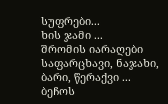სუფრები...
ხის ჯამი ...
შრომის იარაღები საფარცხავი, ნაჯახი, ბარი, წერაქვი ...
ბეჩოს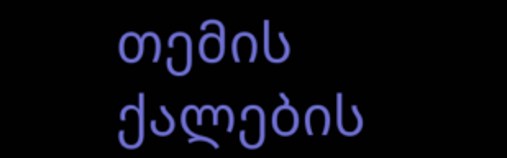თემის ქალების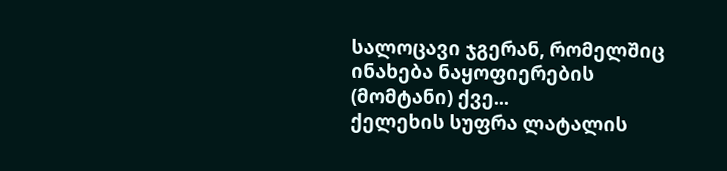სალოცავი ჯგერან, რომელშიც ინახება ნაყოფიერების (მომტანი) ქვე...
ქელეხის სუფრა ლატალის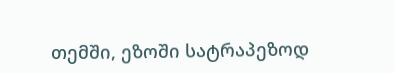თემში, ეზოში სატრაპეზოდ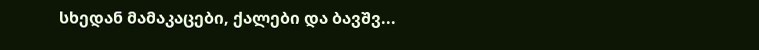სხედან მამაკაცები, ქალები და ბავშვ...